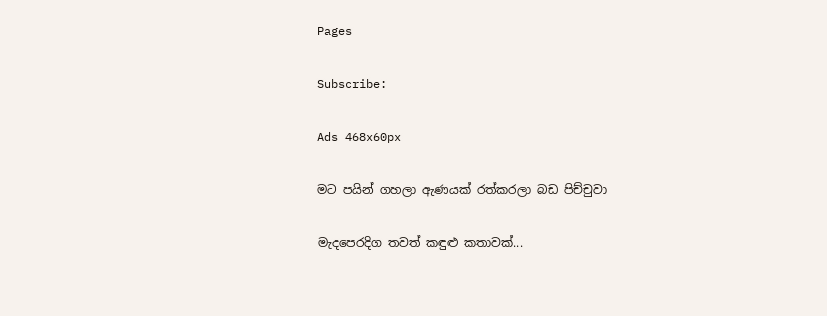Pages

Subscribe:

Ads 468x60px

මට පයින් ගහලා ඇණයක්‌ රත්කරලා බඩ පිච්චුවා

මැදපෙරදිග තවත් කඳුළු කතාවක්‌...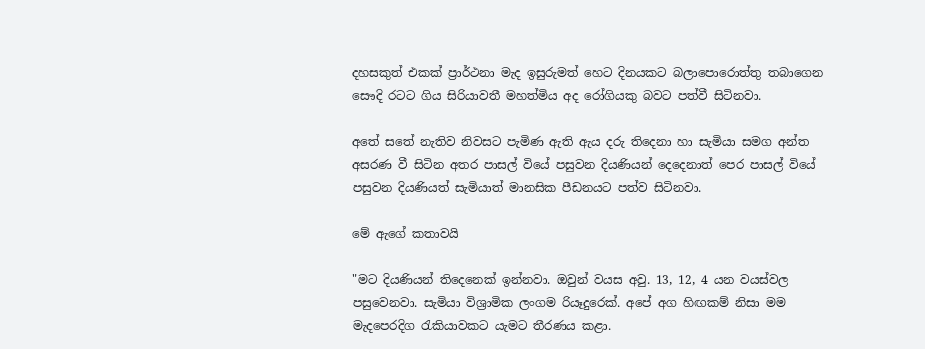දහසකුත් එකක්‌ ප්‍රාර්ථනා මැද ඉසුරුමත් හෙට දිනයකට බලාපොරොත්තු තබාගෙන සෞදි රටට ගිය සිරියාවතී මහත්මිය අද රෝගියකු බවට පත්වී සිටිනවා.

අතේ සතේ නැතිව නිවසට පැමිණ ඇති ඇය දරු තිදෙනා හා සැමියා සමග අන්ත අසරණ වී සිටින අතර පාසල් වියේ පසුවන දියණියන් දෙදෙනාත් පෙර පාසල් වියේ පසුවන දියණියත් සැමියාත් මානසික පීඩනයට පත්ව සිටිනවා.

මේ ඇගේ කතාවයි

"මට දියණියන් තිදෙනෙක්‌ ඉන්නවා. ඔවුන් වයස අවු. 13, 12, 4 යන වයස්‌වල පසුවෙනවා. සැමියා විශ්‍රාමික ලංගම රියෑදුරෙක්‌. අපේ අග හිඟකම් නිසා මම මැදපෙරදිග රැකියාවකට යැමට තීරණය කළා.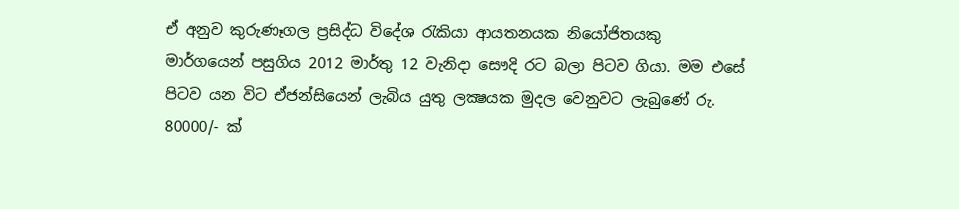ඒ අනුව කුරුණෑගල ප්‍රසිද්ධ විදේශ රැකියා ආයතනයක නියෝජිතයකු මාර්ගයෙන් පසුගිය 2012 මාර්තු 12 වැනිදා සෞදි රට බලා පිටව ගියා. මම එසේ පිටව යන විට ඒජන්සියෙන් ලැබිය යුතු ලක්‍ෂයක මුදල වෙනුවට ලැබුණේ රු. 80000/- ක්‌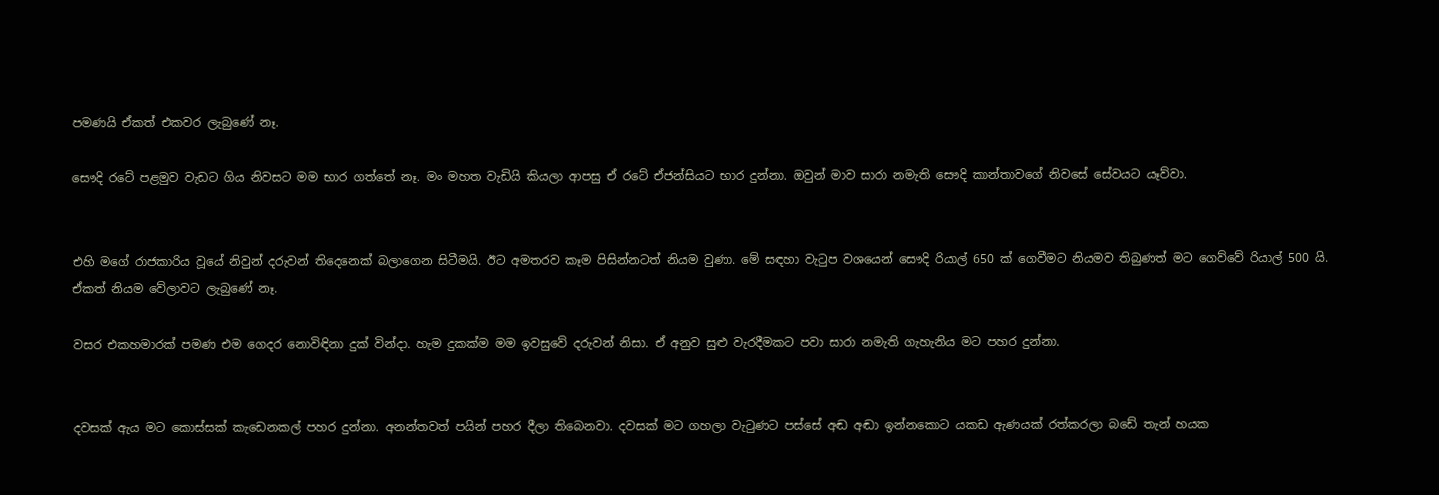පමණයි ඒකත් එකවර ලැබුණේ නෑ.

සෞදි රටේ පළමුව වැඩට ගිය නිවසට මම භාර ගත්තේ නෑ. මං මහත වැඩියි කියලා ආපසු ඒ රටේ ඒජන්සියට භාර දුන්නා. ඔවුන් මාව සාරා නමැති සෞදි කාන්තාවගේ නිවසේ සේවයට යෑව්වා.


එහි මගේ රාජකාරිය වූයේ නිවුන් දරුවන් තිදෙනෙක්‌ බලාගෙන සිටීමයි. ඊට අමතරව කෑම පිසින්නටත් නියම වුණා. මේ සඳහා වැටුප වශයෙන් සෞදි රියාල් 650 ක්‌ ගෙවීමට නියමව තිබුණත් මට ගෙව්වේ රියාල් 500 යි. ඒකත් නියම වේලාවට ලැබුණේ නෑ.

වසර එකහමාරක්‌ පමණ එම ගෙදර නොවිඳිනා දුක්‌ වින්දා. හැම දුකක්‌ම මම ඉවසුවේ දරුවන් නිසා. ඒ අනුව සුළු වැරදීමකට පවා සාරා නමැති ගැහැනිය මට පහර දුන්නා.


දවසක්‌ ඇය මට කොස්‌සක්‌ කැඩෙනකල් පහර දුන්නා. අනන්තවත් පයින් පහර දීලා තිබෙනවා. දවසක්‌ මට ගහලා වැටුණට පස්‌සේ අඬ අඬා ඉන්නකොට යකඩ ඇණයක්‌ රත්කරලා බඩේ තැන් හයක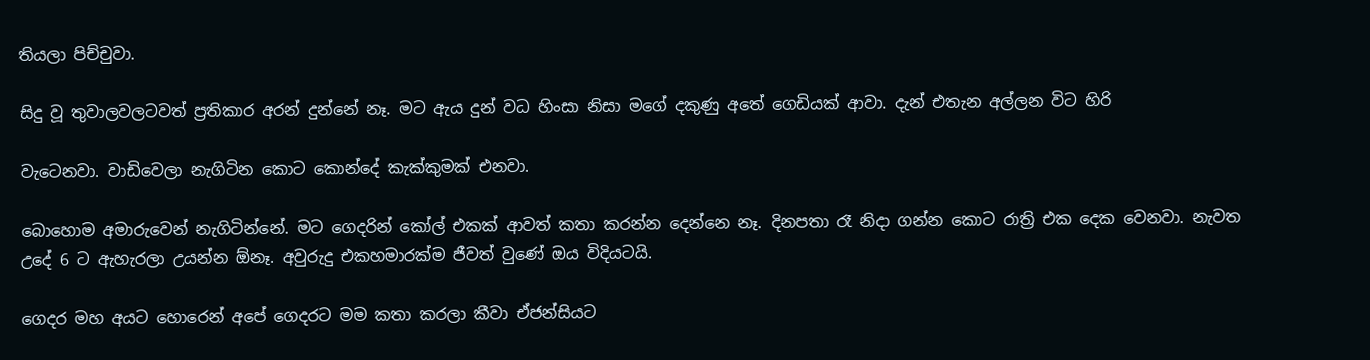තියලා පිච්චුවා.

සිදු වූ තුවාලවලටවත් ප්‍රතිකාර අරන් දුන්නේ නෑ. මට ඇය දුන් වධ හිංසා නිසා මගේ දකුණු අතේ ගෙඩියක්‌ ආවා. දැන් එතැන අල්ලන විට හිරි

වැටෙනවා. වාඩිවෙලා නැගිටින කොට කොන්දේ කැක්‌කුමක්‌ එනවා.

බොහොම අමාරුවෙන් නැගිටින්නේ. මට ගෙදරින් කෝල් එකක්‌ ආවත් කතා කරන්න දෙන්නෙ නෑ. දිනපතා රෑ නිදා ගන්න කොට රාත්‍රි එක දෙක වෙනවා. නැවත උදේ 6 ට ඇහැරලා උයන්න ඕනෑ. අවුරුදු එකහමාරක්‌ම ජීවත් වුණේ ඔය විදියටයි.

ගෙදර මහ අයට හොරෙන් අපේ ගෙදරට මම කතා කරලා කීවා ඒජන්සියට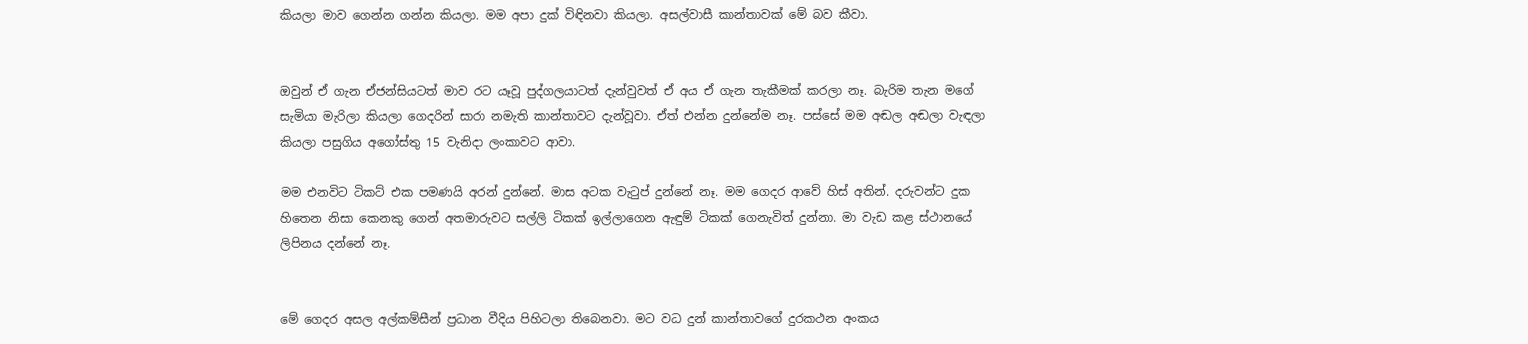කියලා මාව ගෙන්න ගන්න කියලා. මම අපා දුක්‌ විඳිනවා කියලා. අසල්වාසී කාන්තාවක්‌ මේ බව කීවා.


ඔවුන් ඒ ගැන ඒජන්සියටත් මාව රට යෑවූ පුද්ගලයාටත් දැන්වුවත් ඒ අය ඒ ගැන තැකීමක්‌ කරලා නෑ. බැරිම තැන මගේ සැමියා මැරිලා කියලා ගෙදරින් සාරා නමැති කාන්තාවට දැන්වූවා. ඒත් එන්න දුන්නේම නෑ. පස්‌සේ මම අඬල අඬලා වැඳලා කියලා පසුගිය අගෝස්‌තු 15 වැනිදා ලංකාවට ආවා.

මම එනවිට ටිකට්‌ එක පමණයි අරන් දුන්නේ. මාස අටක වැටුප් දුන්නේ නෑ. මම ගෙදර ආවේ හිස්‌ අතින්. දරුවන්ට දුක හිතෙන නිසා කෙනකු ගෙන් අතමාරුවට සල්ලි ටිකක්‌ ඉල්ලාගෙන ඇඳුම් ටිකක්‌ ගෙනැවිත් දුන්නා. මා වැඩ කළ ස්‌ථානයේ ලිපිනය දන්නේ නෑ.


මේ ගෙදර අසල අල්කම්සීන් ප්‍රධාන වීදිය පිහිටලා තිබෙනවා. මට වධ දුන් කාන්තාවගේ දුරකථන අංකය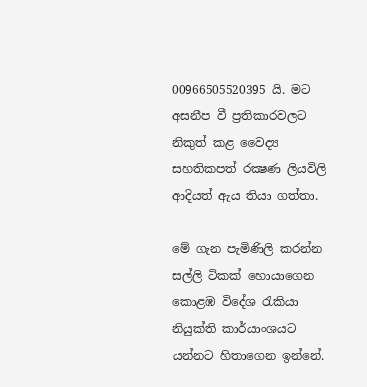00966505520395 යි. මට අසනීප වී ප්‍රතිකාරවලට නිකුත් කළ වෛද්‍ය සහතිකපත් රක්‍ෂණ ලියවිලි ආදියත් ඇය තියා ගත්තා.

මේ ගැන පැමිණිලි කරන්න සල්ලි ටිකක්‌ හොයාගෙන කොළඹ විදේශ රැකියා නියුක්‌ති කාර්යාංශයට යන්නට හිතාගෙන ඉන්නේ.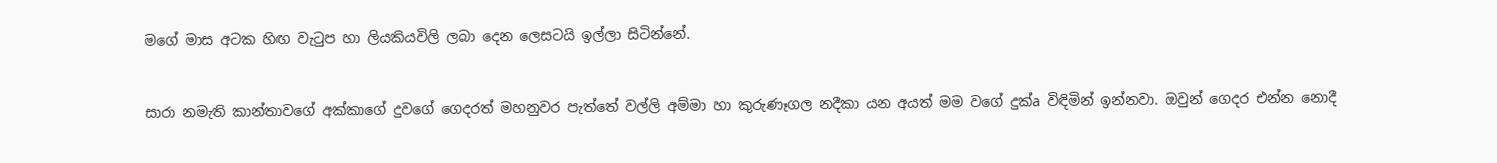මගේ මාස අටක හිඟ වැටුප හා ලියකියවිලි ලබා දෙන ලෙසටයි ඉල්ලා සිටින්නේ.


සාරා නමැති කාන්තාවගේ අක්‌කාගේ දුවගේ ගෙදරත් මහනුවර පැත්තේ වල්ලි අම්මා හා කුරුණෑගල නදීකා යන අයත් මම වගේ දුක්‌a විඳිමින් ඉන්නවා. ඔවුන් ගෙදර එන්න නොදී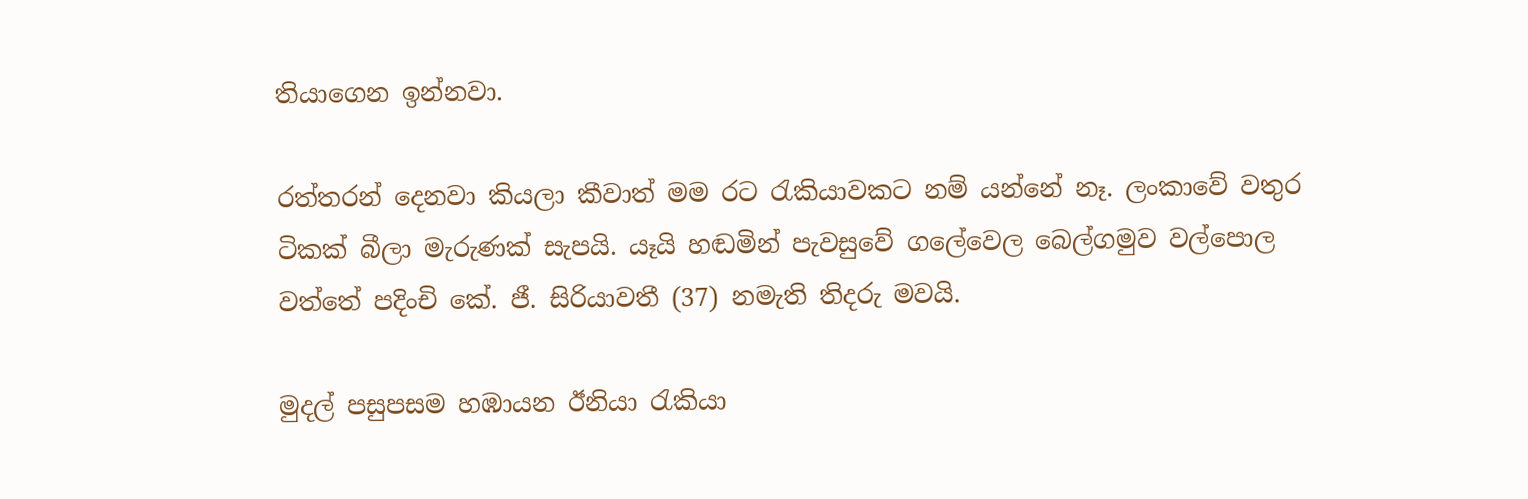තියාගෙන ඉන්නවා.

රත්තරන් දෙනවා කියලා කීවාත් මම රට රැකියාවකට නම් යන්නේ නෑ. ලංකාවේ වතුර ටිකක්‌ බීලා මැරුණක්‌ සැපයි. යෑයි හඬමින් පැවසුවේ ගලේවෙල බෙල්ගමුව වල්පොල වත්තේ පදිංචි කේ. ජී. සිරියාවතී (37) නමැති තිදරු මවයි.

මුදල් පසුපසම හඹායන ඊනියා රැකියා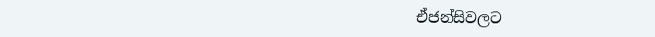ඒජන්සිවලට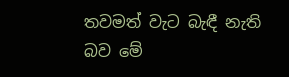තවමත් වැට බැඳී නැති බව මේ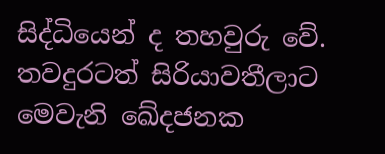සිද්ධියෙන් ද තහවුරු වේ. තවදුරටත් සිරියාවතීලාට මෙවැනි ඛේදජනක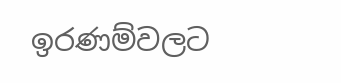ඉරණම්වලට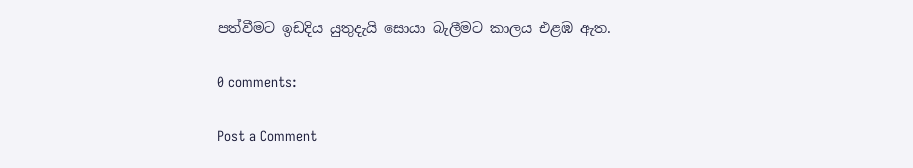පත්වීමට ඉඩදිය යුතුදැයි සොයා බැලීමට කාලය එළඹ ඇත.

0 comments:

Post a Comment